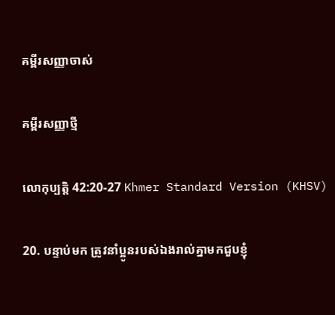គម្ពីរសញ្ញាចាស់

គម្ពីរសញ្ញាថ្មី

លោកុ‌ប្បត្តិ 42:20-27 Khmer Standard Version (KHSV)

20. បន្ទាប់មក ត្រូវនាំប្អូនរបស់ឯងរាល់គ្នាមកជួបខ្ញុំ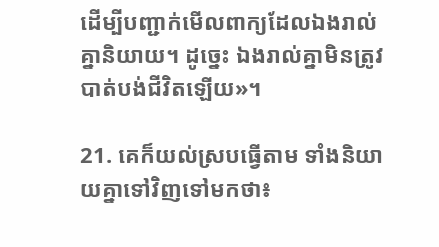ដើម្បីបញ្ជាក់មើលពាក្យដែលឯងរាល់គ្នានិយាយ។ ដូច្នេះ ឯងរាល់គ្នាមិនត្រូវបាត់បង់ជីវិតឡើយ»។

21. គេក៏យល់ស្របធ្វើតាម ទាំងនិយាយគ្នាទៅវិញទៅមកថា៖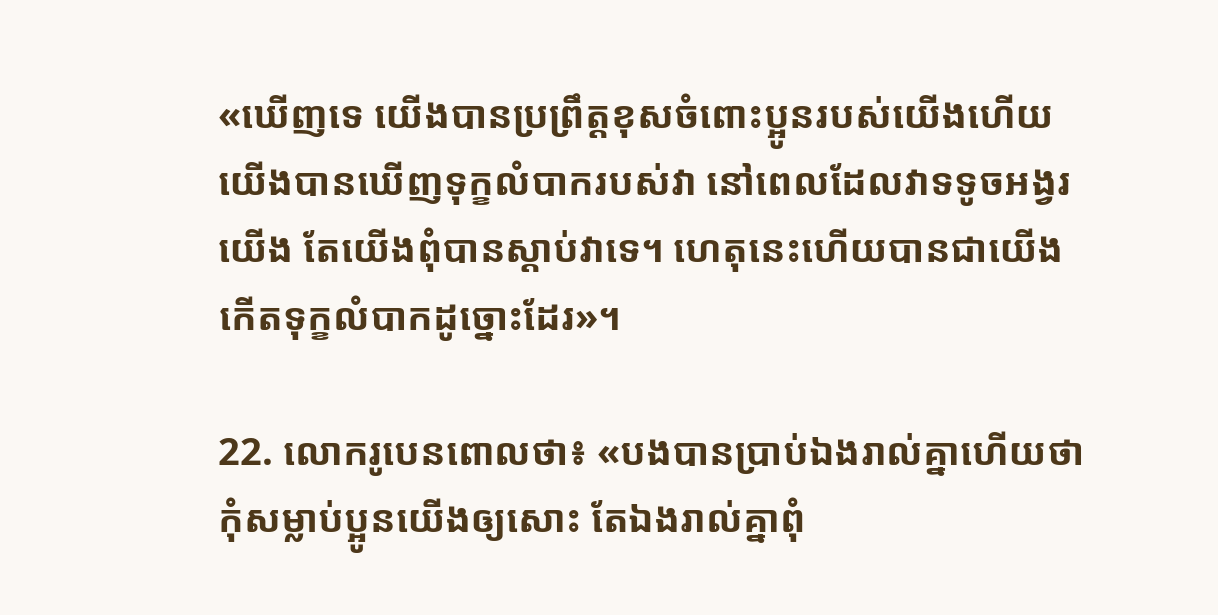«ឃើញទេ យើងបានប្រព្រឹត្តខុសចំពោះប្អូនរបស់យើងហើយ យើងបានឃើញទុក្ខលំបាករបស់វា នៅពេលដែលវាទទូចអង្វរយើង តែយើងពុំបានស្ដាប់វាទេ។ ហេតុនេះហើយបានជាយើងកើតទុក្ខលំបាកដូច្នោះដែរ»។

22. លោករូបេនពោលថា៖ «បងបានប្រាប់ឯងរាល់គ្នាហើយថា កុំសម្លាប់ប្អូនយើងឲ្យសោះ តែឯងរាល់គ្នាពុំ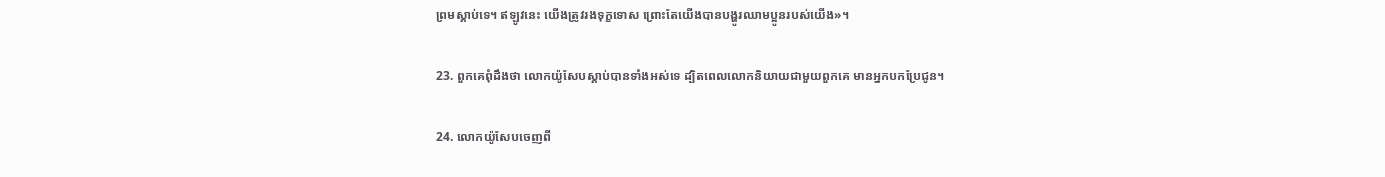ព្រមស្ដាប់ទេ។ ឥឡូវនេះ យើងត្រូវរងទុក្ខទោស ព្រោះតែយើងបានបង្ហូរឈាមប្អូនរបស់យើង»។

23. ពួកគេពុំដឹងថា លោកយ៉ូសែបស្ដាប់បានទាំងអស់ទេ ដ្បិតពេលលោកនិយាយជាមួយពួកគេ មានអ្នកបកប្រែជូន។

24. លោកយ៉ូសែបចេញពី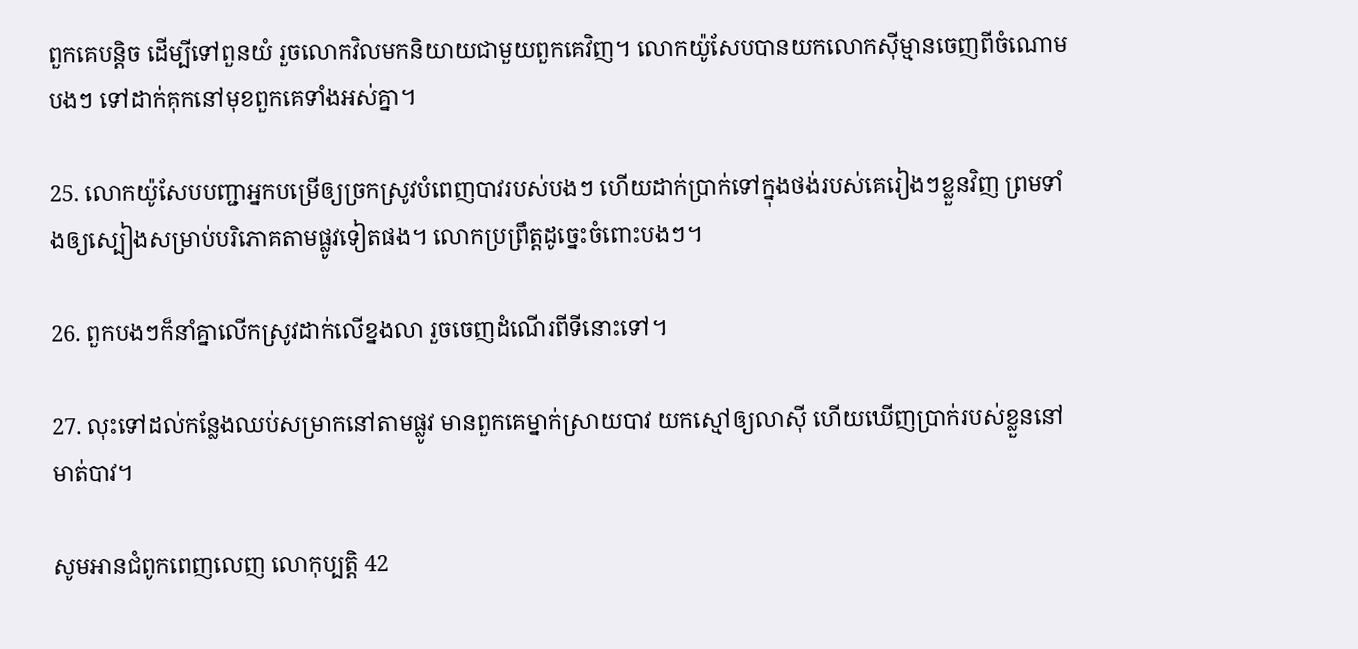ពួកគេបន្តិច ដើម្បីទៅពួនយំ រួចលោកវិលមកនិយាយជាមួយពួកគេវិញ។ លោកយ៉ូសែបបានយកលោកស៊ីម្មានចេញពីចំណោមបងៗ ទៅដាក់គុកនៅមុខពួកគេទាំងអស់គ្នា។

25. លោកយ៉ូសែបបញ្ជាអ្នកបម្រើឲ្យច្រកស្រូវបំពេញបាវរបស់បងៗ ហើយដាក់ប្រាក់ទៅក្នុងថង់របស់គេរៀងៗខ្លួនវិញ ព្រមទាំងឲ្យស្បៀងសម្រាប់បរិភោគតាមផ្លូវទៀតផង។ លោកប្រព្រឹត្តដូច្នេះចំពោះបងៗ។

26. ពួកបងៗក៏នាំគ្នាលើកស្រូវដាក់លើខ្នងលា រួចចេញដំណើរពីទីនោះទៅ។

27. លុះទៅដល់កន្លែងឈប់សម្រាកនៅតាមផ្លូវ មានពួកគេម្នាក់ស្រាយបាវ យកស្មៅឲ្យលាស៊ី ហើយឃើញប្រាក់របស់ខ្លួននៅមាត់បាវ។

សូមអានជំពូកពេញលេញ លោកុ‌ប្បត្តិ 42